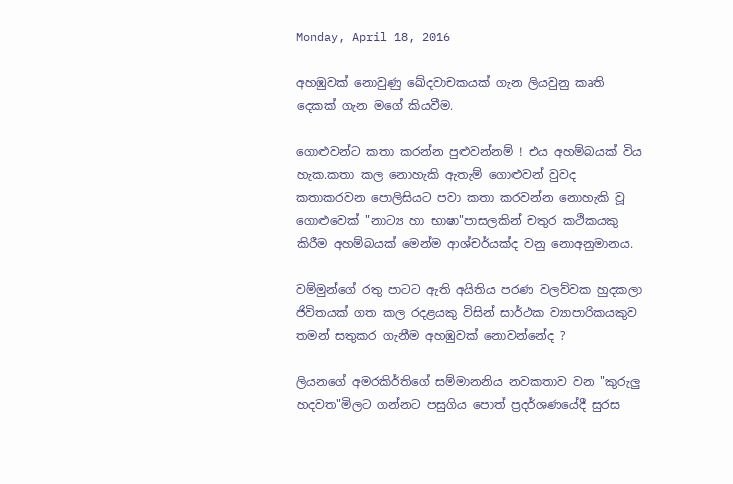Monday, April 18, 2016

අහඹුවක් නොවුණු ඛේදවාචකයක් ගැන ලියවුනු කෘති දෙකක් ගැන මගේ කියවීම.

ගොළුවන්ට කතා කරන්න පුළුවන්නම් ! එය අහම්බයක් විය හැක.කතා කල නොහැකි ඇතැම් ගොළුවන් වුවද කතාකරවන පොලිසියට පවා කතා කරවන්න නොහැකි වූ ගොළුවෙක් "නාට්‍ය හා භාෂා"පාසලකින් චතුර කථිකයකු කිරීම අහම්බයක් මෙන්ම ආශ්චර්යක්ද වනු නොඅනුමානය.

වම්මුන්ගේ රතු පාටට ඇති අයිතිය පරණ වලව්වක හුදකලා ජිවිතයක් ගත කල රදළයකු විසින් සාර්ථක ව්‍යාපාරිකයකුව තමන් සතුකර ගැනීම අහඹුවක් නොවන්නේද ?

ලියනගේ අමරකිර්තිගේ සම්මානනිය නවකතාව වන "කුරුලු හදවත"මිලට ගන්නට පසුගිය පොත් ප්‍රදර්ශණයේදී සුරස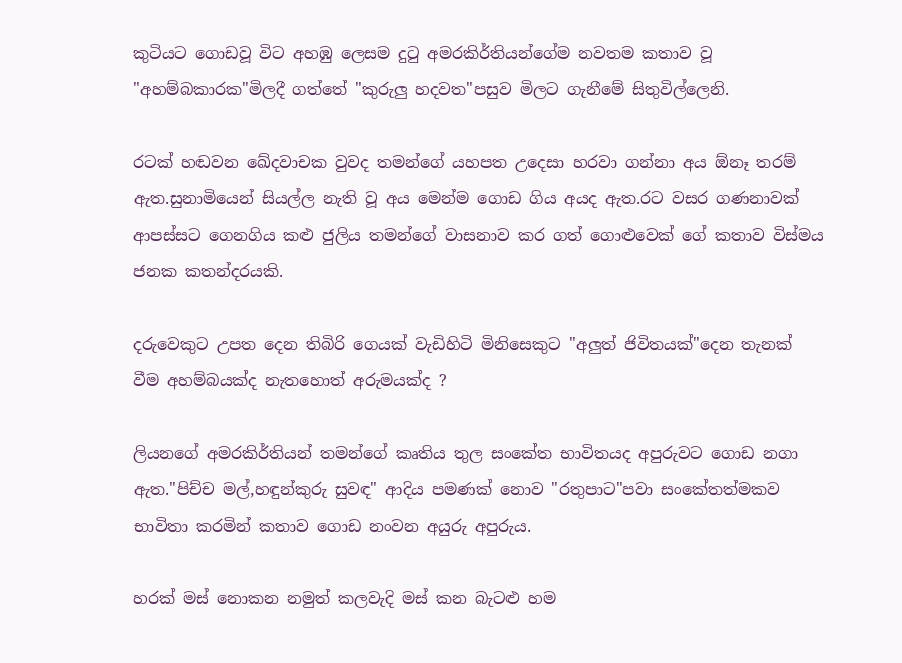කුටියට ගොඩවූ විට අහඹු ලෙසම දුටු අමරකිර්තියන්ගේම නවතම කතාව වූ "අහම්බකාරක"මිලදී ගත්තේ "කුරුලු හදවත"පසුව මිලට ගැනීමේ සිතුවිල්ලෙනි.

රටක් හඬවන ඛේදවාචක වුවද තමන්ගේ යහපත උදෙසා හරවා ගන්නා අය ඕනෑ තරම් ඇත.සුනාමියෙන් සියල්ල නැති වූ අය මෙන්ම ගොඩ ගිය අයද ඇත.රට වසර ගණනාවක් ආපස්සට ගෙනගිය කළු ජුලිය තමන්ගේ වාසනාව කර ගත් ගොළුවෙක් ගේ කතාව විස්මය ජනක කතන්දරයකි.

දරුවෙකුට උපත දෙන තිබිරි ගෙයක් වැඩිහිටි මිනිසෙකුට "අලුත් ජිවිතයක්"දෙන තැනක් වීම අහම්බයක්ද නැතහොත් අරුමයක්ද ?

ලියනගේ අමරකිර්තියන් තමන්ගේ කෘතිය තුල සංකේත භාවිතයද අපුරුවට ගොඩ නගා ඇත."පිච්ච මල්,හඳුන්කුරු සුවඳ" ආදිය පමණක් නොව "රතුපාට"පවා සංකේතත්මකව භාවිතා කරමින් කතාව ගොඩ නංවන අයුරු අපුරුය.

හරක් මස් නොකන නමුත් කලවැදි මස් කන බැටළු හම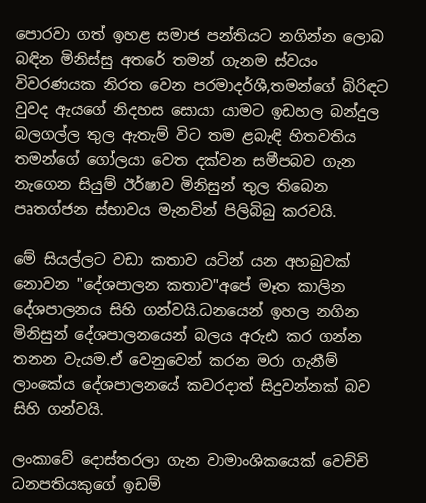පොරවා ගත් ඉහළ සමාජ පන්තියට නගින්න ලොබ බඳින මිනිස්සු අතරේ තමන් ගැනම ස්වයං විවරණයක නිරත වෙන පරමාදර්ශී,තමන්ගේ බිරිඳට වුවද ඇයගේ නිදහස සොයා යාමට ඉඩහල බන්දුල බලගල්ල තුල ඇතැම් විට තම ළබැඳි හිතවතිය තමන්ගේ ගෝලයා වෙත දක්වන සමීපබව ගැන නැගෙන සියුම් ඊර්ෂාව මිනිසුන් තුල තිබෙන පෘතග්ජන ස්භාවය මැනවින් පිලිබිබු කරවයි.

මේ සියල්ලට වඩා කතාව යටින් යන අහබුවක් නොවන "දේශපාලන කතාව"අපේ මෑත කාලින දේශපාලනය සිහි ගන්වයි.ධනයෙන් ඉහල නගින මිනිසුන් දේශපාලනයෙන් බලය අරුඪ කර ගන්න තනන වැයම.ඒ වෙනුවෙන් කරන මරා ගැනීම් ලාංකේය දේශපාලනයේ කවරදාත් සිදුවන්නක් බව සිහි ගන්වයි.

ලංකාවේ දොස්තරලා ගැන වාමාංශිකයෙක් වෙච්චි ධනපතියකුගේ ඉඩම්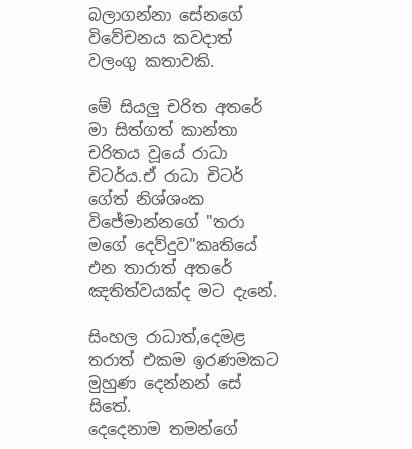බලාගන්නා සේනගේ විවේචනය කවදාත් වලංගු කතාවකි.

මේ සියලු චරිත අතරේ මා සිත්ගත් කාන්තා චරිතය වූයේ රාධා චිටර්ය.ඒ රාධා චිටර් ගේත් නිශ්ශංක විජේමාන්නගේ "තරා මගේ දෙව්දුව"කෘතියේ එන තාරාත් අතරේ ඤතිත්වයක්ද මට දැනේ.

සිංහල රාධාත්,දෙමළ තරාත් එකම ඉරණමකට මුහුණ දෙන්නන් සේ සිතේ.
දෙදෙනාම තමන්ගේ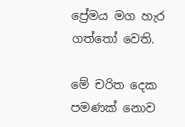ප්‍රේමය මග හැර ගත්තෝ වෙති.

මේ චරිත දෙක පමණක් නොව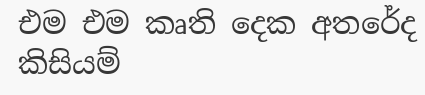එම එම කෘති දෙක අතරේද කිසියම්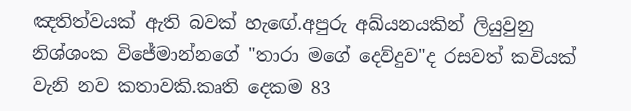ඤතිත්වයක් ඇති බවක් හැඟේ.අපුරු අඛ්යනයකින් ලියුවුනු නිශ්ශංක විජේමාන්නගේ "තාරා මගේ දෙව්දුව"ද රසවත් කවියක් වැනි නව කතාවකි.කෘති දෙකම 83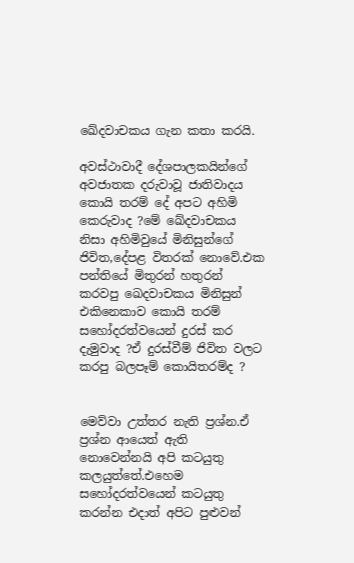ඛේදවාචකය ගැන කතා කරයි.

අවස්ථාවාදී දේශපාලකයින්ගේ අවජාතක දරුවාවූ ජාතිවාදය කොයි තරම් දේ අපට අහිමි කෙරුවාද ?මේ ඛේදවාචකය නිසා අහිමිවුයේ මිනිසුන්ගේ ජිවිත,දේපළ විතරක් නොවේ.එක පන්තියේ මිතුරන් හතුරන් කරවපු ඛෙදවාචකය මිනිසුන් එකිනෙකාව කොයි තරම් සහෝදරත්වයෙන් දුරස් කර දැමුවාද ?ඒ දුරස්වීම් ජිවිත වලට කරපු බලපෑම් කොයිතරම්ද ?


මෙව්වා උත්තර නැති ප්‍රශ්න.ඒ ප්‍රශ්න ආයෙත් ඇති නොවෙන්නයි අපි කටයුතු කලයුත්තේ.එහෙම සහෝදරත්වයෙන් කටයුතු කරන්න එදාත් අපිට පුළුවන්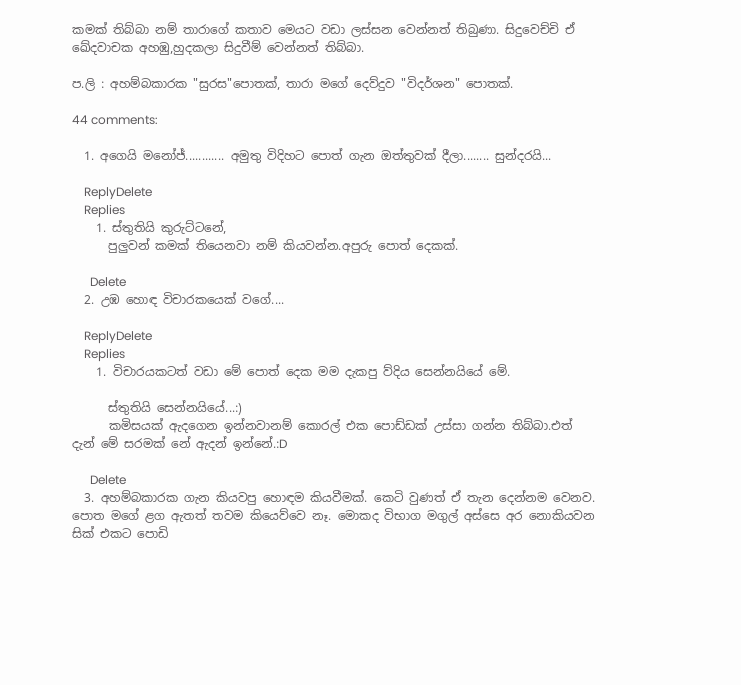කමක් තිබ්බා නම් තාරාගේ කතාව මෙයට වඩා ලස්සන වෙන්නත් තිබුණා. සිදුවෙච්චි ඒ ඛේදවාචක අහඹු,හුදකලා සිදුවීම් වෙන්නත් තිබ්බා.

ප.ලි : අහම්බකාරක "සුරස"පොතක්, තාරා මගේ දෙව්දුව "විදර්ශන" පොතක්.

44 comments:

  1. අගෙයි මනෝජ්............ අමුතු විදිහට පොත් ගැන ඔත්තුවක් දීලා........ සුන්දරයි...

    ReplyDelete
    Replies
    1. ස්තුතියි කුරුට්ටනේ,
      පුලුවන් කමක් තියෙනවා නම් කියවන්න.අපුරු පොත් දෙකක්.

      Delete
  2. උඹ හොඳ විචාරකයෙක් වගේ....

    ReplyDelete
    Replies
    1. විචාරයකටත් වඩා මේ පොත් දෙක මම දැකපු ව්දිය සෙන්නයියේ මේ.

      ස්තුතියි සෙන්නයියේ...:)
      කමිසයක් ඇදගෙන ඉන්නවානම් කොරල් එක පොඩ්ඩක් උස්සා ගන්න තිබ්බා.එත් දැන් මේ සරමක් නේ ඇදන් ඉන්නේ.:D

      Delete
  3. අහම්බකාරක ගැන කියවපු හොඳම කියවීමක්. කෙටි වුණත් ඒ තැන දෙන්නම වෙනව. පොත මගේ ළග ඇතත් තවම කියෙව්වෙ නෑ. මොකද විභාග මගුල් අස්සෙ අර නොකියවන සික් එකට පොඩි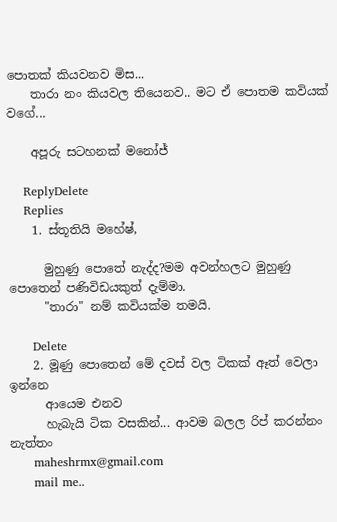පොතක් කියවනව මිස...
    තාරා නං කියවල තියෙනව.. මට ඒ පොතම කවියක් වගේ...

    අපූරු සටහනක් මනෝජ්

    ReplyDelete
    Replies
    1. ස්තූතියි මහේෂ්,

      මුහුණු පොතේ නැද්ද?මම අවන්හලට මුහුණු පොතෙන් පණිවිඩයකුත් දැම්මා.
      "තාරා" නම් කවියක්ම තමයි.

      Delete
    2. මූණු පොතෙන් මේ දවස් වල ටිකක් ඈත් වෙලා ඉන්නෙ
      ආයෙම එනව
      හැබැයි ටික වසකින්... ආවම බලල රිප් කරන්නං නැත්තං
      maheshrmx@gmail.com
      mail me..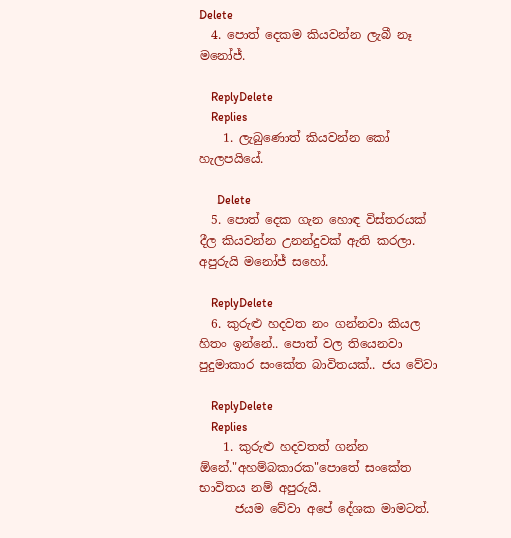Delete
  4. පොත් දෙකම කියවන්න ලැබී නෑ මනෝජ්.

    ReplyDelete
    Replies
    1. ලැබුණොත් කියවන්න කෝ හැලපයියේ.

      Delete
  5. පොත් දෙක ගැන හොඳ විස්තරයක් දීල කියවන්න උනන්දුවක් ඇති කරලා. අපුරුයි මනෝජ් සහෝ.

    ReplyDelete
  6. කුරුළු හදවත නං ගන්නවා කියල හිතං ඉන්නේ.. පොත් වල තියෙනවා පුදුමාකාර සංකේත බාවිතයක්.. ජය වේවා

    ReplyDelete
    Replies
    1. කුරුළු හදවතත් ගන්න ඕනේ."අහම්බකාරක"පොතේ සංකේත භාවිතය නම් අපුරුයි.
      ජයම වේවා අපේ දේශක මාමටත්.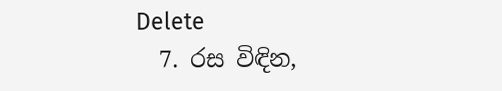Delete
  7. රස විඳින,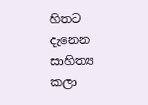හිතට දැනෙන සාහිත්‍ය කලා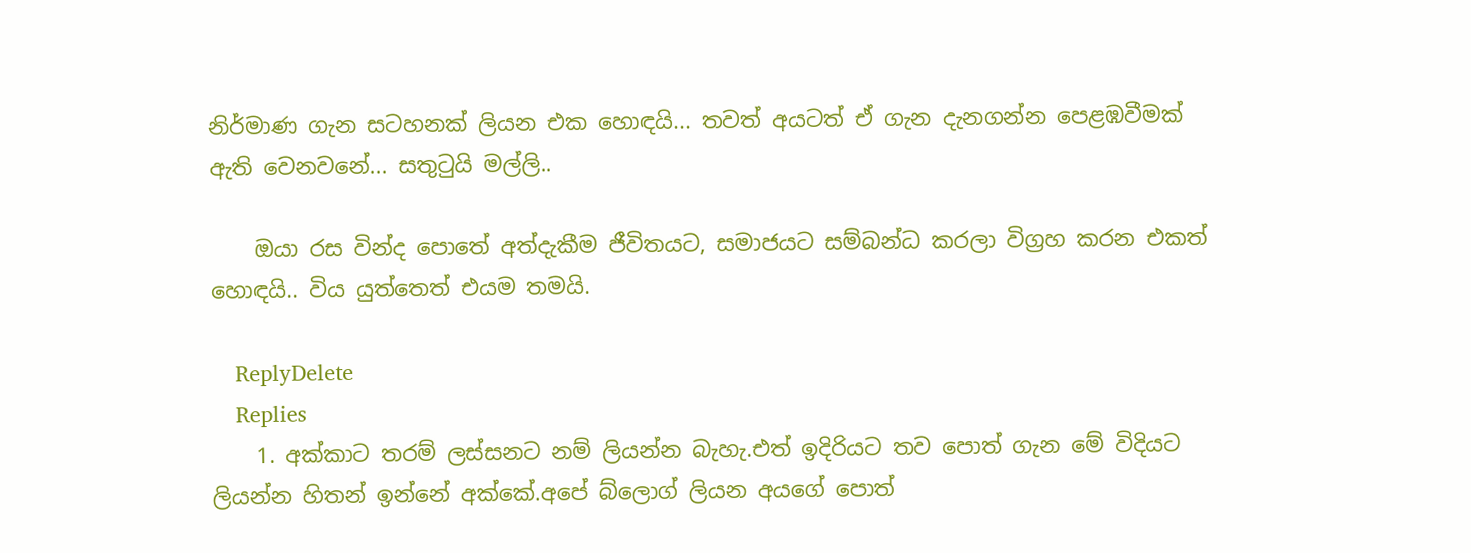නිර්මාණ ගැන සටහනක් ලියන එක හොඳයි... තවත් අයටත් ඒ ගැන දැනගන්න පෙළඹවීමක් ඇති වෙනවනේ... සතුටුයි මල්ලි..

    ඔයා රස වින්ද පොතේ අත්දැකීම ජීවිතයට, සමාජයට සම්බන්ධ කරලා විග්‍රහ කරන එකත් හොඳයි.. විය යුත්තෙත් එයම තමයි.

    ReplyDelete
    Replies
    1. අක්කාට තරම් ලස්සනට නම් ලියන්න බැහැ.එත් ඉදිරියට තව පොත් ගැන මේ විදියට ලියන්න හිතන් ඉන්නේ අක්කේ.අපේ බ්ලොග් ලියන අයගේ පොත්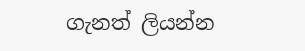ගැනත් ලියන්න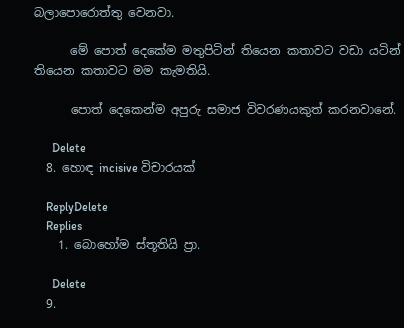බලාපොරොත්තු වෙනවා.

      මේ පොත් දෙකේම මතුපිටින් තියෙන කතාවට වඩා යටින් තියෙන කතාවට මම කැමතියි.

      පොත් දෙකෙන්ම අපුරු සමාජ විවරණයකුත් කරනවානේ.

      Delete
  8. හොඳ incisive විචාරයක්

    ReplyDelete
    Replies
    1. බොහෝම ස්තූතියි ප්‍රා.

      Delete
  9.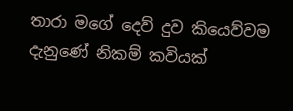තාරා මගේ දෙව් දුව කියෙව්වම දැනුණේ නිකම් කවියක්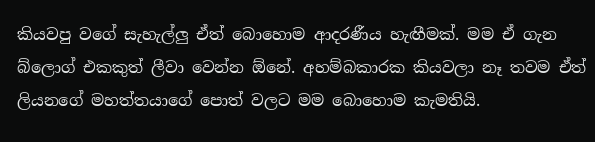කියවපු වගේ සැහැල්ලු ඒත් බොහොම ආදරණීය හැඟීමක්. මම ඒ ගැන බ්ලොග් එකකුත් ලීවා වෙන්න ඕනේ. අහම්බකාරක කියවලා නෑ තවම ඒත් ලියනගේ මහත්තයාගේ පොත් වලට මම බොහොම කැමතියි.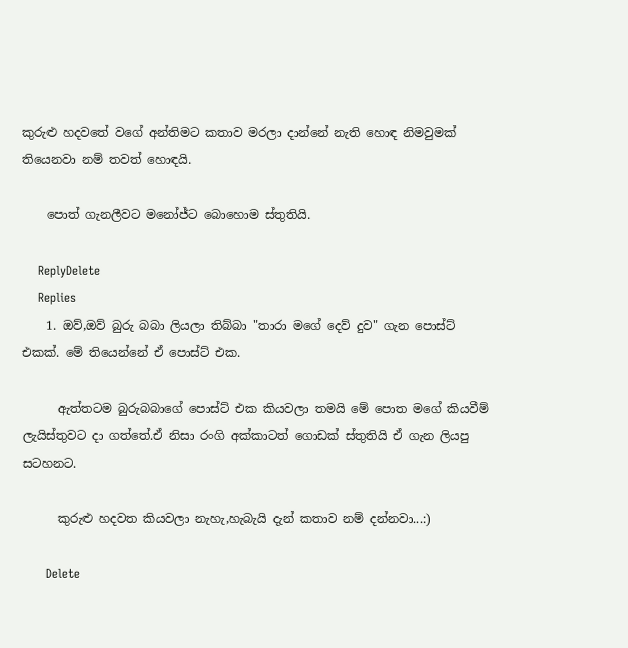කුරුළු හදවතේ වගේ අන්තිමට කතාව මරලා දාන්නේ නැති හොඳ නිමවුමක් තියෙනවා නම් තවත් හොඳයි.

    පොත් ගැනලීවට මනෝජ්ට බොහොම ස්තුතියි.

    ReplyDelete
    Replies
    1. ඔව්,ඔව් බුරු බබා ලියලා තිබ්බා "තාරා මගේ දෙව් දුව" ගැන පොස්ට් එකක්. මේ තියෙන්නේ ඒ පොස්ට් එක.

      ඇත්තටම බුරුබබාගේ පොස්ට් එක කියවලා තමයි මේ පොත මගේ කියවීම් ලැයිස්තුවට දා ගත්තේ.ඒ නිසා රංගි අක්කාටත් ගොඩක් ස්තුතියි ඒ ගැන ලියපු සටහනට.

      කුරුළු හදවත කියවලා නැහැ,හැබැයි දැන් කතාව නම් දන්නවා...:)

      Delete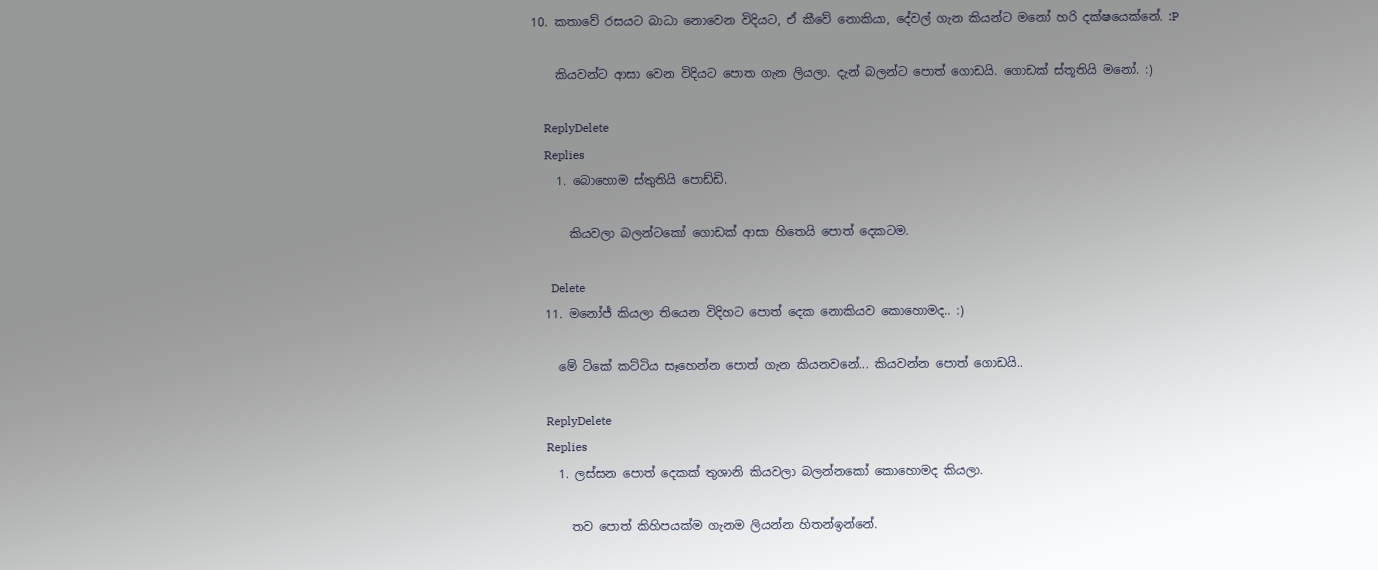10. කතාවේ රසයට බාධා නොවෙන විදියට, ඒ කීවේ නොකියා, දේවල් ගැන කියන්ට මනෝ හරි දක්ෂයෙක්නේ. :P

    කියවන්ට ආසා වෙන විදියට පොත ගැන ලියලා. දැන් බලන්ට පොත් ගොඩයි. ගොඩක් ස්තූතියි මනෝ. :)

    ReplyDelete
    Replies
    1. බොහොම ස්තුතියි පොඩ්ඩි.

      කියවලා බලන්ටකෝ ගොඩක් ආසා හිතෙයි පොත් දෙකටම.

      Delete
  11. මනෝජ් කියලා තියෙන විදිහට පොත් දෙක නොකියව කොහොමද.. :)

    මේ ටිකේ කට්ටිය සෑහෙන්න පොත් ගැන කියනවනේ... කියවන්න පොත් ගොඩයි..

    ReplyDelete
    Replies
    1. ලස්සන පොත් දෙකක් තුශානි කියවලා බලන්නකෝ කොහොමද කියලා.

      තව පොත් කිහිපයක්ම ගැනම ලියන්න හිතන්ඉන්නේ.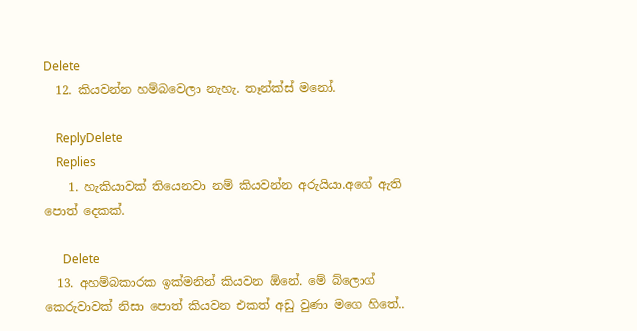Delete
  12. කියවන්න හම්බවෙලා නැහැ. තෑන්ක්ස් මනෝ.

    ReplyDelete
    Replies
    1. හැකියාවක් තියෙනවා නම් කියවන්න අරුයියා.අගේ ඇති පොත් දෙකක්.

      Delete
  13. අහම්බකාරක ඉක්මනින් කියවන ඕනේ. මේ බ්ලොග් කෙරුවාවක් නිසා පොත් කියවන එකත් අඩු වුණා මගෙ හිතේ..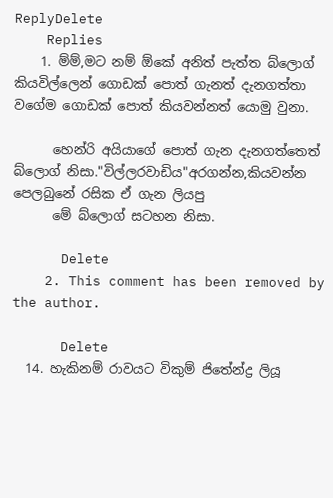ReplyDelete
    Replies
    1. ම්ම්,මට නම් ඕකේ අනිත් පැත්ත බ්ලොග් කියවිල්ලෙන් ගොඩක් පොත් ගැනත් දැනගත්තා වගේම ගොඩක් පොත් කියවන්නත් යොමු වුනා.

      හෙන්රි අයියාගේ පොත් ගැන දැනගත්තෙත් බ්ලොග් නිසා."විල්ලරවාඩිය"අරගන්න,කියවන්න පෙලබුනේ රසික ඒ ගැන ලියපු
      මේ බ්ලොග් සටහන නිසා.

      Delete
    2. This comment has been removed by the author.

      Delete
  14. හැකිනම් රාවයට විකුම් ජිතේන්ද්‍ර ලියූ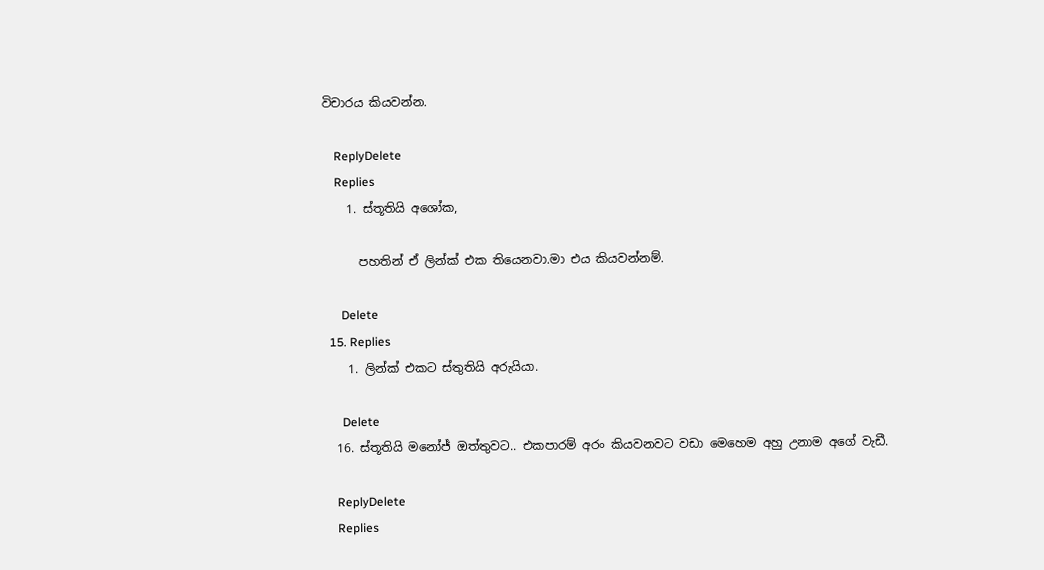විචාරය කියවන්න.

    ReplyDelete
    Replies
    1. ස්තූතියි අශෝක,

      පහතින් ඒ ලින්ක් එක තියෙනවා.මා එය කියවන්නම්.

      Delete
  15. Replies
    1. ලින්ක් එකට ස්තුතියි අරුයියා.

      Delete
  16. ස්තූතියි මනෝජ් ඔත්තුවට.. එකපාරම් අරං කියවනවට වඩා මෙහෙම අහු උනාම අගේ වැඩී.

    ReplyDelete
    Replies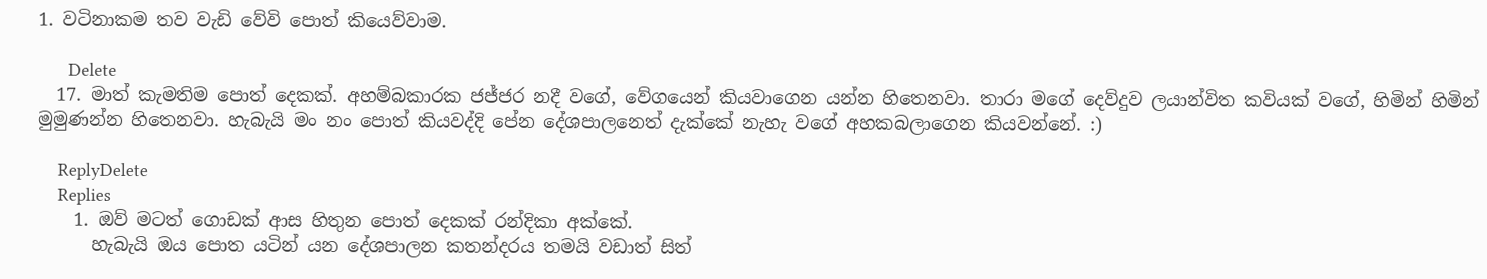1. වටිනාකම තව වැඩි වේවි පොත් කියෙව්වාම.

      Delete
  17. මාත් කැමතිම පොත් දෙකක්. අහම්බකාරක ජජ්ජර නදී වගේ, වේගයෙන් කියවාගෙන යන්න හිතෙනවා. තාරා මගේ දෙව්දුව ලයාන්විත කවියක් වගේ, හිමින් හිමින් මුමුණන්න හිතෙනවා. හැබැයි මං නං පොත් කියවද්දි පේන දේශපාලනෙත් දැක්කේ නැහැ වගේ අහකබලාගෙන කියවන්න‍ේ. :)

    ReplyDelete
    Replies
    1. ඔව් මටත් ගොඩක් ආස හිතුන පොත් දෙකක් රන්දිකා අක්කේ.
      හැබැයි ඔය පොත යටින් යන දේශපාලන කතන්දරය තමයි වඩාත් සිත්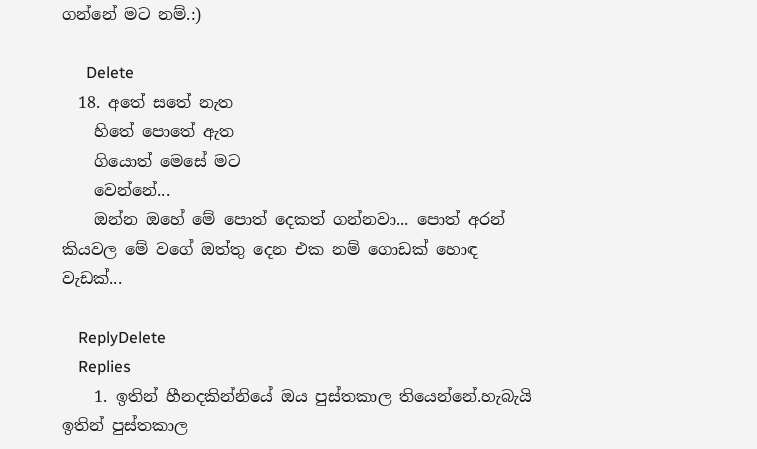ගන්නේ මට නම්.:)

      Delete
  18. අතේ සතේ නැත
    හිතේ පොතේ ඇත
    ගියොත් මෙසේ මට
    වෙන්නේ...
    ඔන්න ඔහේ මේ පොත් දෙකත් ගන්නවා... පොත් අරන් කියවල මේ වගේ ඔත්තු දෙන එක නම් ගොඩක් හොඳ වැඩක්...

    ReplyDelete
    Replies
    1. ඉතින් හීනදකින්නියේ ඔය පුස්තකාල තියෙන්නේ.හැබැයි ඉතින් පුස්තකාල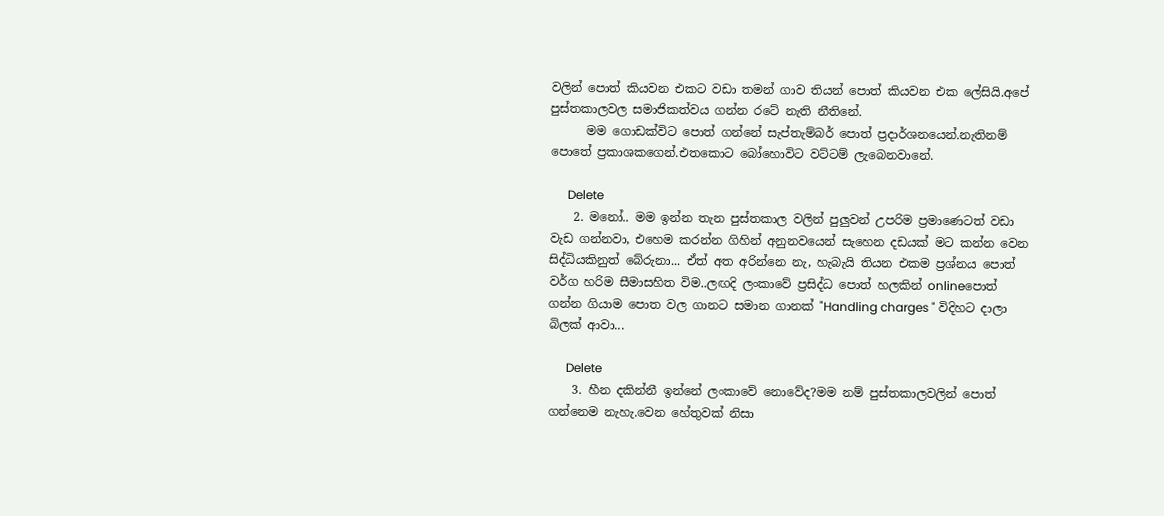වලින් පොත් කියවන එකට වඩා තමන් ගාව තියන් පොත් කියවන එක ලේසියි.අපේ පුස්තකාලවල සමාජිකත්වය ගන්න රටේ නැති නීතිනේ.
      මම ගොඩක්විට පොත් ගන්නේ සැප්තැම්බර් පොත් ප්‍රදාර්ශනයෙන්.නැතිනම් පොතේ ප්‍රකාශකගෙන්.එතකොට බෝහොවිට වට්ටම් ලැබෙනවානේ.

      Delete
    2. මනෝ.. මම ඉන්න තැන පුස්තකාල වලින් පුලුවන් උපරිම ප්‍රමාණෙටත් වඩා වැඩ ගන්නවා, එහෙම කරන්න ගිහින් අනුනවයෙන් සැහෙන දඩයක් මට කන්න වෙන සිද්ධියකිනුත් බේරුනා... ඒත් අත අරින්නෙ නැ, හැබැයි තියන එකම ප්‍රශ්නය පොත් වර්ග හරිම සීමාසහිත විම..ලඟදි ලංකාවේ ප්‍රසිද්ධ පොත් හලකින් onlineපොත් ගන්න ගියාම පොත වල ගානට සමාන ගානක් "Handling charges " විදිහට දාලා බිලක් ආවා...

      Delete
    3. හීන දකින්නී ඉන්නේ ලංකාවේ නොවේද?මම නම් පුස්තකාලවලින් පොත් ගන්නෙම නැහැ.වෙන හේතුවක් නිසා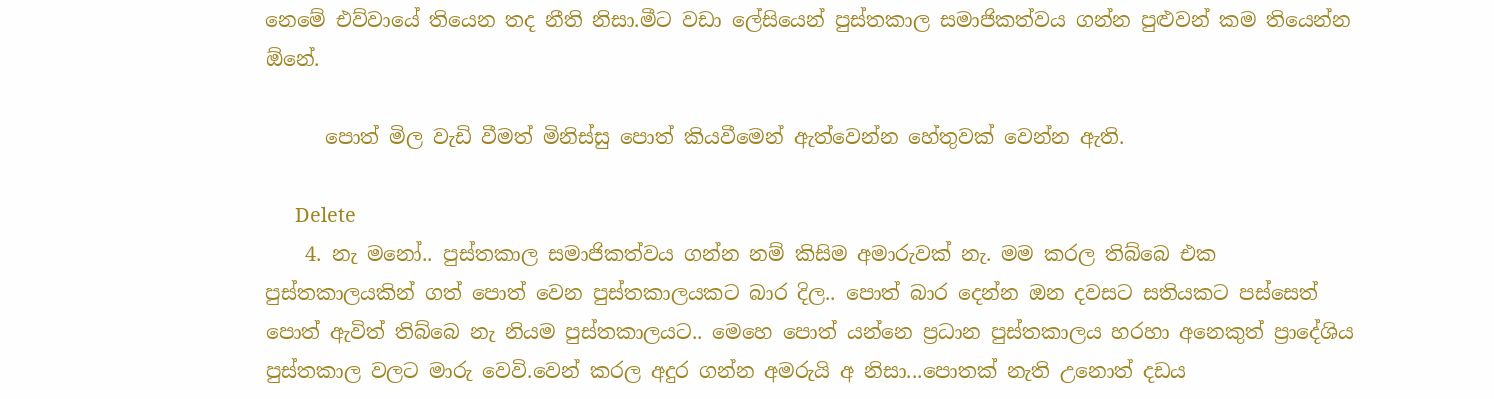නෙමේ එව්වායේ තියෙන තද නීති නිසා.මීට වඩා ලේසියෙන් පුස්තකාල සමාජිකත්වය ගන්න පුළුවන් කම තියෙන්න ඕනේ.

      පොත් මිල වැඩි වීමත් මිනිස්සු පොත් කියවීමෙන් ඇත්වෙන්න හේතුවක් වෙන්න ඇති.

      Delete
    4. නැ මනෝ.. පුස්තකාල සමාජිකත්වය ගන්න නම් කිසිම අමාරුවක් නැ. මම කරල තිබ්බෙ එක පුස්තකාලයකින් ගත් පොත් වෙන පුස්තකාලයකට බාර දිල.. පොත් බාර දෙන්න ඔන දවසට සතියකට පස්සෙත් පොත් ඇවිත් තිබ්බෙ නැ නියම පුස්තකාලයට.. මෙහෙ පොත් යන්නෙ ප්‍රධාන පුස්තකාලය හරහා අනෙකුත් ප්‍රාදේශිය පුස්තකාල වලට මාරු වෙවි.වෙන් කරල අදුර ගන්න අමරුයි අ නිසා...පොතක් නැති උනොත් දඩය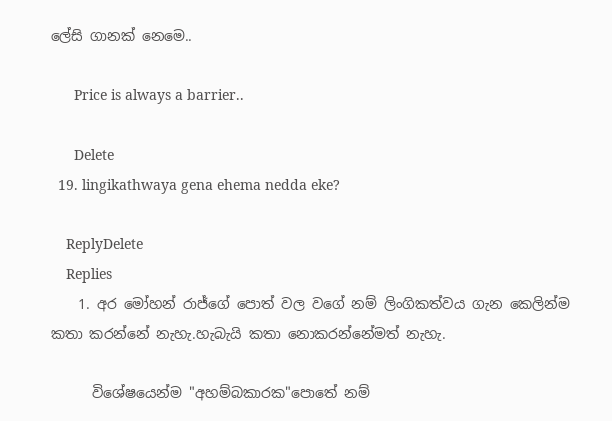ලේසි ගානක් නෙමෙ..

      Price is always a barrier..

      Delete
  19. lingikathwaya gena ehema nedda eke?

    ReplyDelete
    Replies
    1. අර මෝහන් රාජ්ගේ පොත් වල වගේ නම් ලිංගිකත්වය ගැන කෙලින්ම කතා කරන්නේ නැහැ.හැබැයි කතා නොකරන්නේමත් නැහැ.

      විශේෂයෙන්ම "අහම්බකාරක"පොතේ නම්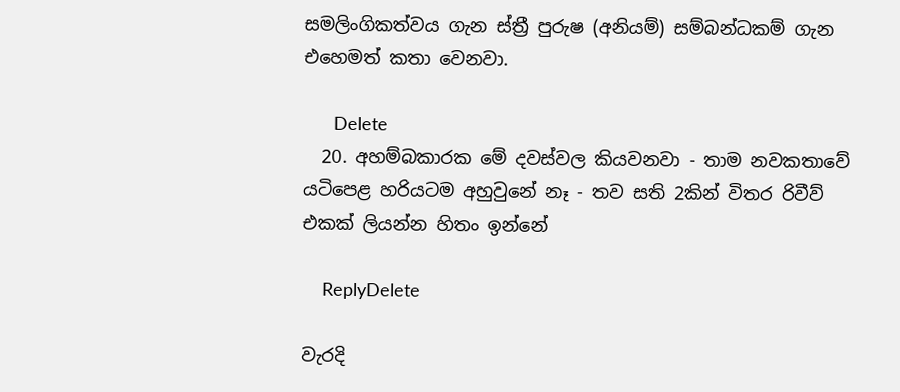සමලිංගිකත්වය ගැන ස්ත්‍රී පුරුෂ (අනියම්) සම්බන්ධකම් ගැන එහෙමත් කතා වෙනවා.

      Delete
  20. අහම්බකාරක මේ දවස්වල කියවනවා - තාම නවකතාවේ යටිපෙළ හරියටම අහුවුනේ නෑ - තව සති 2කින් විතර රිවීව් එකක් ලියන්න හිතං ඉන්නේ

    ReplyDelete

වැරදි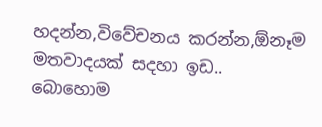හදන්න,විවේචනය කරන්න,ඕනෑම මතවාදයක් සදහා ඉඩ..
බොහොම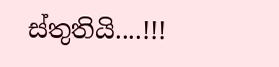ස්තුතියි....!!!